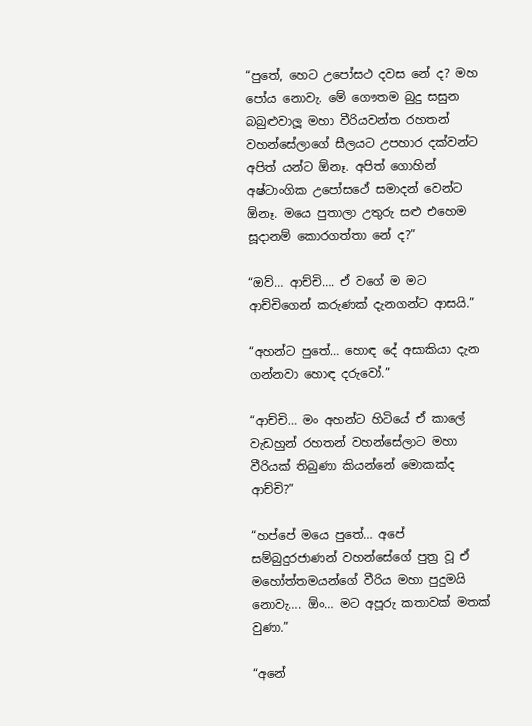“පුතේ, හෙට උපෝසථ දවස නේ ද? මහ පෝය නොවැ. මේ ගෞතම බුදු සසුන බබුළුවාලූ මහා වීරියවන්ත රහතන් වහන්සේලාගේ සීලයට උපහාර දක්වන්ට අපිත් යන්ට ඕනෑ. අපිත් ගොහින් අෂ්ටාංගික උපෝසථේ සමාදන් වෙන්ට ඕනෑ. මයෙ පුතාලා උතුරු සළු එහෙම සූදානම් කොරගත්තා නේ ද?”

“ඔව්… ආච්චි…. ඒ වගේ ම මට ආච්චිගෙන් කරුණක් දැනගන්ට ආසයි.”

“අහන්ට පුතේ… හොඳ දේ අසාකියා දැන ගන්නවා හොඳ දරුවෝ.”

“ආච්චි… මං අහන්ට හිටියේ ඒ කාලේ වැඩහුන් රහතන් වහන්සේලාට මහා වීරියක් තිබුණා කියන්නේ මොකක්ද ආච්චි?”

“හප්පේ මයෙ පුතේ… අපේ සම්බුදුරජාණන් වහන්සේගේ පුත්‍ර වූ ඒ මහෝත්තමයන්ගේ වීරිය මහා පුදුමයි නොවැ…. ඕං… මට අපූරු කතාවක් මතක් වුණා.”

“අනේ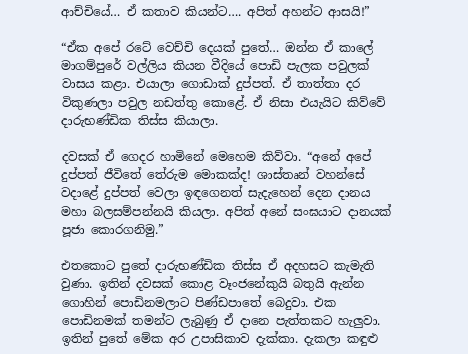ආච්චියේ… ඒ කතාව කියන්ට…. අපිත් අහන්ට ආසයි!”

“ඒක අපේ රටේ වෙච්චි දෙයක් පුතේ… ඔන්න ඒ කාලේ මාගම්පුරේ වල්ලිය කියන වීදියේ පොඩි පැලක පවුලක් වාසය කළා. එයාලා ගොඩාක් දුප්පත්. ඒ තාත්තා දර විකුණලා පවුල නඩත්තු කොළේ. ඒ නිසා එයැයිට කිව්වේ දාරුභණ්ඩික තිස්ස කියාලා.

දවසක් ඒ ගෙදර හාමිනේ මෙහෙම කිව්වා. “අනේ අපේ දුප්පත් ජීවිතේ තේරුම මොකක්ද! ශාස්තෘන් වහන්සේ වදාළේ දුප්පත් වෙලා ඉඳගෙනත් සැදැහෙන් දෙන දානය මහා බලසම්පන්නයි කියලා. අපිත් අනේ සංඝයාට දානයක් පූජා කොරගනිමු.”

එතකොට පුතේ දාරුභණ්ඩික තිස්ස ඒ අදහසට කැමැති වුණා. ඉතින් දවසක් කොළ වෑංජනේකුයි බතුයි ඇන්න ගොහින් පොඩිනමලාට පිණ්ඩපාතේ බෙදුවා. එක පොඩිනමක් තමන්ට ලැබුණු ඒ දානෙ පැත්තකට හැලුවා. ඉතින් පුතේ මේක අර උපාසිකාව දැක්කා. දැකලා කඳුළු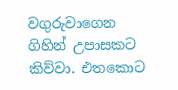වගුරුවාගෙන ගිහින් උපාසකට කිව්වා. එතකොට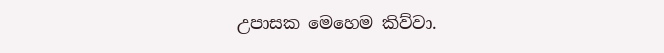උපාසක මෙහෙම කිව්වා.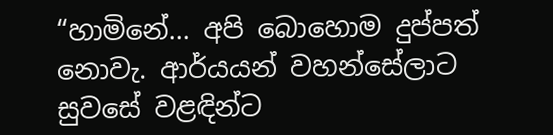“හාමිනේ… අපි බොහොම දුප්පත් නොවැ. ආර්යයන් වහන්සේලාට සුවසේ වළඳින්ට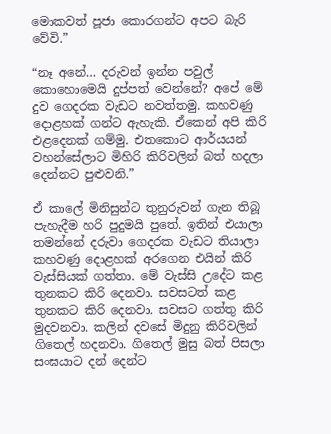මොකවත් පූජා කොරගන්ට අපට බැරි වේවි.”

“නෑ අනේ… දරුවන් ඉන්න පවුල් කොහොමෙයි දුප්පත් වෙන්නේ? අපේ මේ දුව ගෙදරක වැඩට නවත්තමු. කහවණු දොළහක් ගන්ට ඇහැකි. ඒකෙන් අපි කිරි එළදෙනක් ගම්මු. එතකොට ආර්යයන් වහන්සේලාට මිහිරි කිරිවලින් බත් හදලා දෙන්නට පුළුවනි.”

ඒ කාලේ මිනිසුන්ට තුනුරුවන් ගැන තිබූ පැහැදීම හරි පුදුමයි පුතේ. ඉතින් එයාලා තමන්නේ දරුවා ගෙදරක වැඩට තියාලා කහවණු දොළහක් අරගෙන එයින් කිරි වැස්සියක් ගත්තා. මේ වැස්සි උදේට කළ තුනකට කිරි දෙනවා. සවසටත් කළ තුනකට කිරි දෙනවා. සවසට ගත්තු කිරි මුදවනවා. කලින් දවසේ මිදුනු කිරිවලින් ගිතෙල් හදනවා. ගිතෙල් මුසු බත් පිසලා සංඝයාට දන් දෙන්ට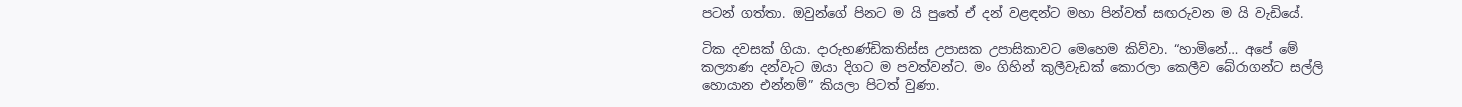පටන් ගත්තා. ඔවුන්ගේ පිනට ම යි පුතේ ඒ දන් වළඳන්ට මහා පින්වත් සඟරුවන ම යි වැඩියේ.

ටික දවසක් ගියා. දාරුභණ්ඩිකතිස්ස උපාසක උපාසිකාවට මෙහෙම කිව්වා. “හාමිනේ… අපේ මේ කල්‍යාණ දන්වැට ඔයා දිගට ම පවත්වන්ට. මං ගිහින් කුලීවැඩක් කොරලා කෙලීව බේරාගන්ට සල්ලි හොයාන එන්නම්” කියලා පිටත් වුණා.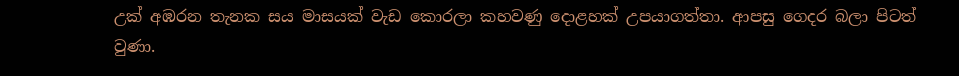උක් අඹරන තැනක සය මාසයක් වැඩ කොරලා කහවණු දොළහක් උපයාගත්තා. ආපසු ගෙදර බලා පිටත් වුණා.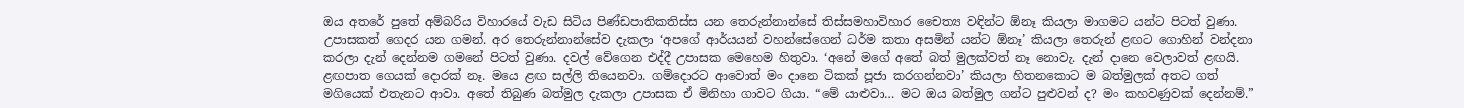ඔය අතරේ පුතේ අම්බරිය විහාරයේ වැඩ සිටිය පිණ්ඩපාතිකතිස්ස යන තෙරුන්නාන්සේ තිස්සමහාවිහාර චෛත්‍ය වඳින්ට ඕනෑ කියලා මාගමට යන්ට පිටත් වුණා. උපාසකත් ගෙදර යන ගමන්. අර තෙරුන්නාන්සේව දැකලා ‘අපගේ ආර්යයන් වහන්සේගෙන් ධර්ම කතා අසමින් යන්ට ඕනෑ’ කියලා තෙරුන් ළඟට ගොහින් වන්දනා කරලා දැන් දෙන්නම ගමනේ පිටත් වුණා. දවල් වේගෙන එද්දී උපාසක මෙහෙම හිතුවා. ‘අනේ මගේ අතේ බත් මුලක්වත් නෑ නොවැ. දැන් දානෙ වෙලාවත් ළඟයි. ළඟපාත ගෙයක් දොරක් නෑ. මයෙ ළඟ සල්ලි තියෙනවා. ගම්දොරට ආවොත් මං දානෙ ටිකක් පූජා කරගන්නවා’ කියලා හිතනකොට ම බත්මුලක් අතට ගත් මගියෙක් එතැනට ආවා. අතේ තිබුණ බත්මුල දැකලා උපාසක ඒ මිනිහා ගාවට ගියා. “මේ යාළුවා… මට ඔය බත්මුල ගන්ට පුළුවන් ද? මං කහවණුවක් දෙන්නම්.”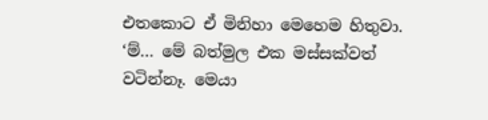එතකොට ඒ මිනිහා මෙහෙම හිතුවා. ‘ම්… මේ බත්මුල එක මස්සක්වත් වටින්නෑ. මෙයා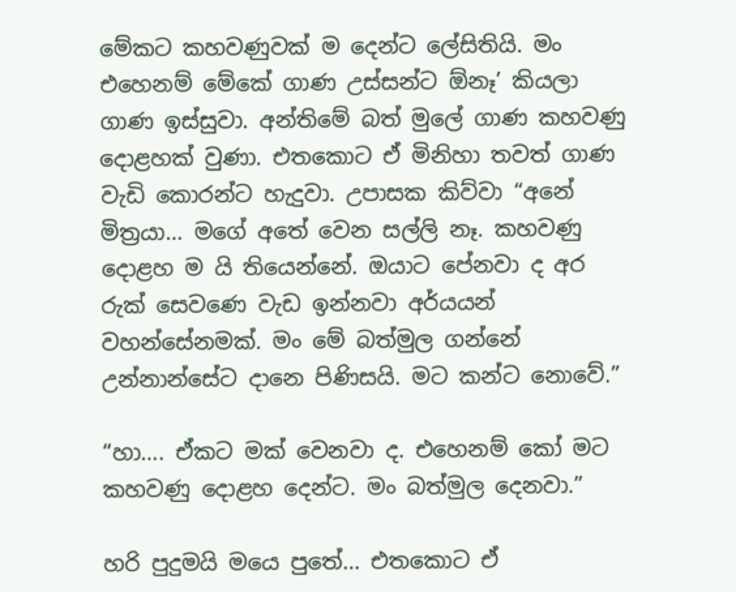මේකට කහවණුවක් ම දෙන්ට ලේසිතියි. මං එහෙනම් මේකේ ගාණ උස්සන්ට ඕනෑ’ කියලා ගාණ ඉස්සුවා. අන්තිමේ බත් මුලේ ගාණ කහවණු දොළහක් වුණා. එතකොට ඒ මිනිහා තවත් ගාණ වැඩි කොරන්ට හැදුවා. උපාසක කිව්වා “අනේ මිත්‍රයා… මගේ අතේ වෙන සල්ලි නෑ. කහවණු දොළහ ම යි තියෙන්නේ. ඔයාට පේනවා ද අර රුක් සෙවණෙ වැඩ ඉන්නවා අර්යයන් වහන්සේනමක්. මං මේ බත්මුල ගන්නේ උන්නාන්සේට දානෙ පිණිසයි. මට කන්ට නොවේ.”

“හා…. ඒකට මක් වෙනවා ද. එහෙනම් කෝ මට කහවණු දොළහ දෙන්ට. මං බත්මුල දෙනවා.”

හරි පුදුමයි මයෙ පුතේ… එතකොට ඒ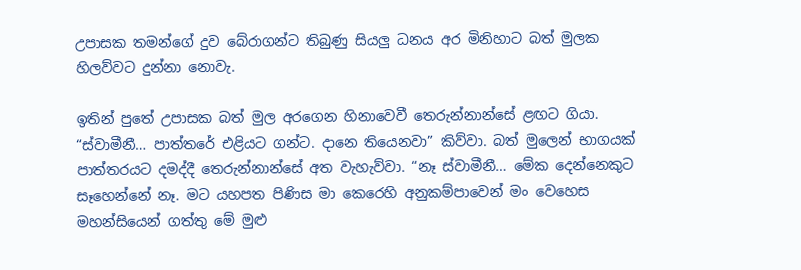උපාසක තමන්ගේ දුව බේරාගන්ට තිබුණු සියලු ධනය අර මිනිහාට බත් මුලක හිලව්වට දුන්නා නොවැ.

ඉතින් පුතේ උපාසක බත් මුල අරගෙන හිනාවෙවී තෙරුන්නාන්සේ ළඟට ගියා. “ස්වාමීනී… පාත්තරේ එළියට ගන්ට. දානෙ තියෙනවා” කිව්වා. බත් මුලෙන් භාගයක් පාත්තරයට දමද්දී තෙරුන්නාන්සේ අත වැහැව්වා. “නෑ ස්වාමීනී… මේක දෙන්නෙකුට සෑහෙන්නේ නෑ. මට යහපත පිණිස මා කෙරෙහි අනුකම්පාවෙන් මං වෙහෙස මහන්සියෙන් ගත්තු මේ මුළු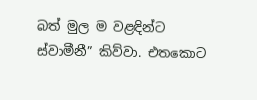බත් මුල ම වළඳින්ට ස්වාමීනී” කිව්වා. එතකොට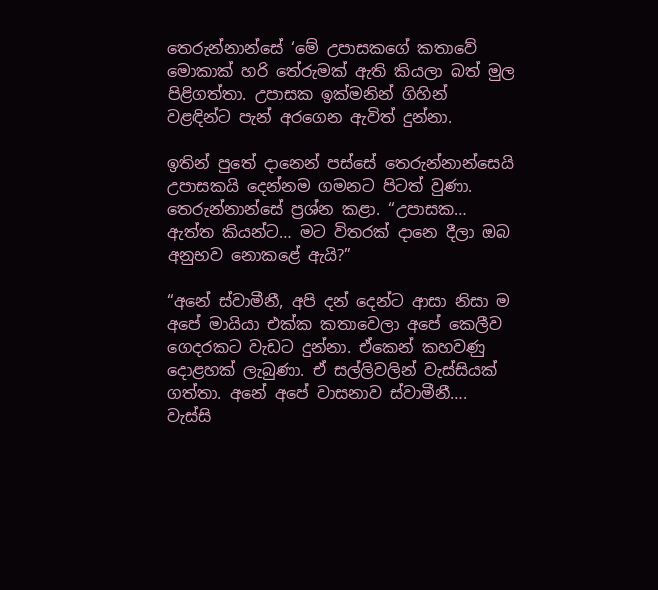තෙරුන්නාන්සේ ‘මේ උපාසකගේ කතාවේ මොකාක් හරි තේරුමක් ඇති කියලා බත් මුල පිළිගත්තා. උපාසක ඉක්මනින් ගිහින් වළඳින්ට පැන් අරගෙන ඇවිත් දුන්නා.

ඉතින් පුතේ දානෙන් පස්සේ තෙරුන්නාන්සෙයි උපාසකයි දෙන්නම ගමනට පිටත් වුණා. තෙරුන්නාන්සේ ප්‍රශ්න කළා. “උපාසක… ඇත්ත කියන්ට… මට විතරක් දානෙ දීලා ඔබ අනුභව නොකළේ ඇයි?”

“අනේ ස්වාමීනී, අපි දන් දෙන්ට ආසා නිසා ම අපේ මායියා එක්ක කතාවෙලා අපේ කෙලීව ගෙදරකට වැඩට දුන්නා. ඒකෙන් කහවණු දොළහක් ලැබුණා. ඒ සල්ලිවලින් වැස්සියක් ගත්තා. අනේ අපේ වාසනාව ස්වාමීනී…. වැස්සි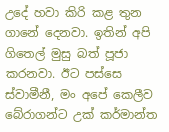උදේ හවා කිරි කළ තුන ගානේ දෙනවා. ඉතින් අපි ගිතෙල් මුසු බත් පූජා කරනවා. ඊට පස්සෙ ස්වාමීනී, මං අපේ කෙලීව බේරාගන්ට උක් කර්මාන්ත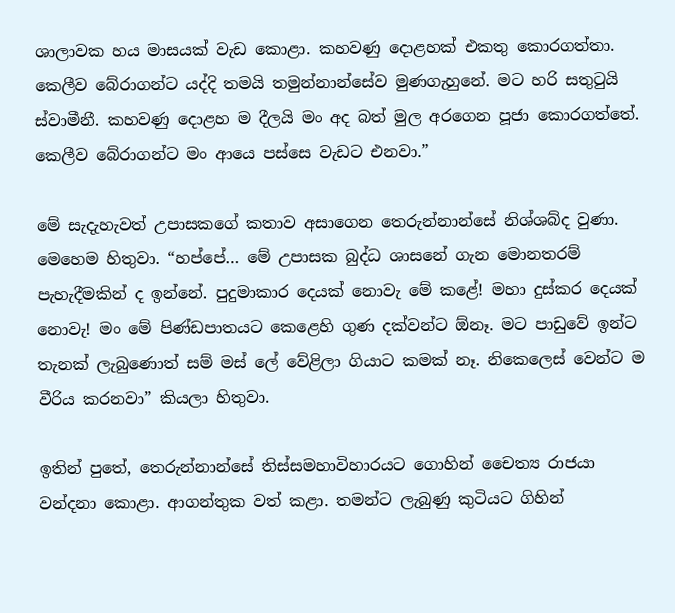ශාලාවක හය මාසයක් වැඩ කොළා. කහවණු දොළහක් එකතු කොරගත්තා. කෙලීව බේරාගන්ට යද්දි තමයි තමුන්නාන්සේව මුණගැහුනේ. මට හරි සතුටුයි ස්වාමීනී. කහවණු දොළහ ම දීලයි මං අද බත් මුල අරගෙන පූජා කොරගත්තේ. කෙලීව බේරාගන්ට මං ආයෙ පස්සෙ වැඩට එනවා.”

මේ සැදැහැවත් උපාසකගේ කතාව අසාගෙන තෙරුන්නාන්සේ නිශ්ශබ්ද වුණා. මෙහෙම හිතුවා. “හප්පේ… මේ උපාසක බුද්ධ ශාසනේ ගැන මොනතරම් පැහැදීමකින් ද ඉන්නේ. පුදුමාකාර දෙයක් නොවැ මේ කළේ! මහා දුස්කර දෙයක් නොවැ! මං මේ පිණ්ඩපාතයට කෙළෙහි ගුණ දක්වන්ට ඕනෑ. මට පාඩුවේ ඉන්ට තැනක් ලැබුණොත් සම් මස් ලේ වේළිලා ගියාට කමක් නෑ. නිකෙලෙස් වෙන්ට ම වීරිය කරනවා” කියලා හිතුවා.

ඉතින් පුතේ, තෙරුන්නාන්සේ තිස්සමහාවිහාරයට ගොහින් චෛත්‍ය රාජයා වන්දනා කොළා. ආගන්තුක වත් කළා. තමන්ට ලැබුණු කුටියට ගිහින්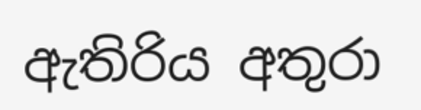ඇතිරිය අතුරා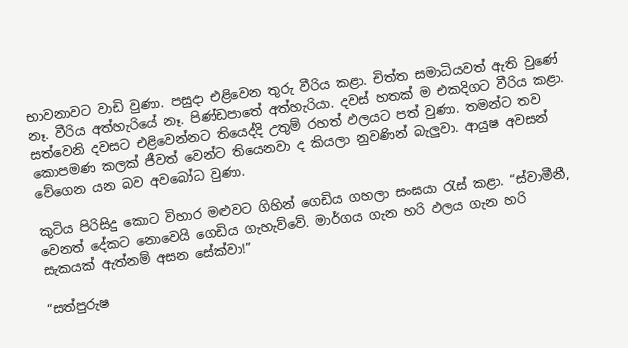භාවනාවට වාඩි වුණා. පසුදා එළිවෙන තුරු වීරිය කළා. චිත්ත සමාධියවත් ඇති වුණේ නෑ. වීරිය අත්හැරියේ නෑ. පිණ්ඩපාතේ අත්හැරියා. දවස් හතක් ම එකදිගට වීරිය කළා. සත්වෙනි දවසට එළිවෙන්නට තියෙද්දි උතුම් රහත් ඵලයට පත් වුණා. තමන්ට තව කොපමණ කලක් ජීවත් වෙන්ට තියෙනවා ද කියලා නුවණින් බැලුවා. ආයුෂ අවසන් වේගෙන යන බව අවබෝධ වුණා.

කුටිය පිරිසිදු කොට විහාර මළුවට ගිහින් ගෙඩිය ගහලා සංඝයා රැස් කළා. “ස්වාමීනී, වෙනත් දේකට නොවෙයි ගෙඩිය ගැහැව්වේ. මාර්ගය ගැන හරි ඵලය ගැන හරි සැකයක් ඇත්නම් අසන සේක්වා!”

“සත්පුරුෂ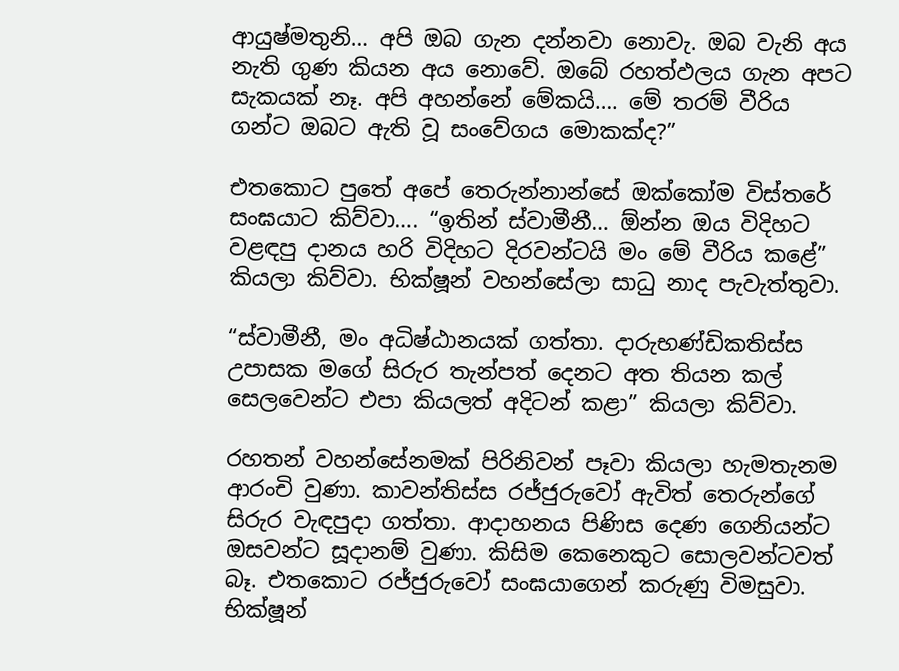ආයුෂ්මතුනි… අපි ඔබ ගැන දන්නවා නොවැ. ඔබ වැනි අය නැති ගුණ කියන අය නොවේ. ඔබේ රහත්ඵලය ගැන අපට සැකයක් නෑ. අපි අහන්නේ මේකයි…. මේ තරම් වීරිය ගන්ට ඔබට ඇති වූ සංවේගය මොකක්ද?”

එතකොට පුතේ අපේ තෙරුන්නාන්සේ ඔක්කෝම විස්තරේ සංඝයාට කිව්වා…. “ඉතින් ස්වාමීනී… ඕන්න ඔය විදිහට වළඳපු දානය හරි විදිහට දිරවන්ටයි මං මේ වීරිය කළේ” කියලා කිව්වා. භික්ෂූන් වහන්සේලා සාධු නාද පැවැත්තුවා.

“ස්වාමීනී, මං අධිෂ්ඨානයක් ගත්තා. දාරුභණ්ඩිකතිස්ස උපාසක මගේ සිරුර තැන්පත් දෙනට අත තියන කල් සෙලවෙන්ට එපා කියලත් අදිටන් කළා” කියලා කිව්වා.

රහතන් වහන්සේනමක් පිරිනිවන් පෑවා කියලා හැමතැනම ආරංචි වුණා. කාවන්තිස්ස රජ්ජුරුවෝ ඇවිත් තෙරුන්ගේ සිරුර වැඳපුදා ගත්තා. ආදාහනය පිණිස දෙණ ගෙනියන්ට ඔසවන්ට සූදානම් වුණා. කිසිම කෙනෙකුට සොලවන්ටවත් බෑ. එතකොට රජ්ජුරුවෝ සංඝයාගෙන් කරුණු විමසුවා. භික්ෂූන්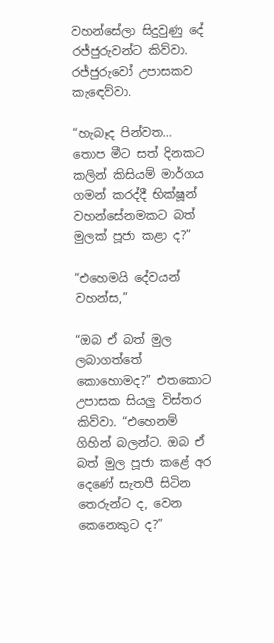වහන්සේලා සිදුවුණු දේ රජ්ජුරුවන්ට කිව්වා. රජ්ජුරුවෝ උපාසකව කැඳෙව්වා.

“හැබෑද පින්වත… තොප මීට සත් දිනකට කලින් කිසියම් මාර්ගය ගමන් කරද්දී භික්ෂූන් වහන්සේනමකට බත් මුලක් පූජා කළා ද?”

“එහෙමයි දේවයන් වහන්ස,”

“ඔබ ඒ බත් මුල ලබාගත්තේ කොහොමද?” එතකොට උපාසක සියලු විස්තර කිව්වා. “එහෙනම් ගිහින් බලන්ට. ඔබ ඒ බත් මුල පූජා කළේ අර දෙණේ සැතපී සිටින තෙරුන්ට ද, වෙන කෙනෙකුට ද?”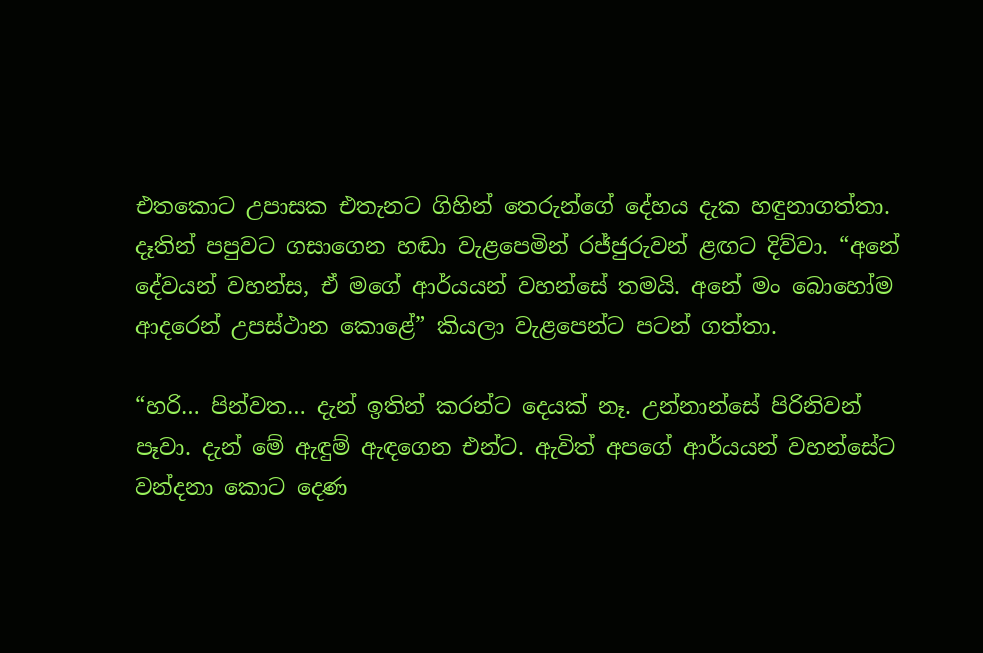එතකොට උපාසක එතැනට ගිහින් තෙරුන්ගේ දේහය දැක හඳුනාගත්තා. දෑතින් පපුවට ගසාගෙන හඬා වැළපෙමින් රජ්ජුරුවන් ළඟට දිව්වා. “අනේ දේවයන් වහන්ස, ඒ මගේ ආර්යයන් වහන්සේ තමයි. අනේ මං බොහෝම ආදරෙන් උපස්ථාන කොළේ” කියලා වැළපෙන්ට පටන් ගත්තා.

“හරි… පින්වත… දැන් ඉතින් කරන්ට දෙයක් නෑ. උන්නාන්සේ පිරිනිවන් පෑවා. දැන් මේ ඇඳුම් ඇඳගෙන එන්ට. ඇවිත් අපගේ ආර්යයන් වහන්සේට වන්දනා කොට දෙණ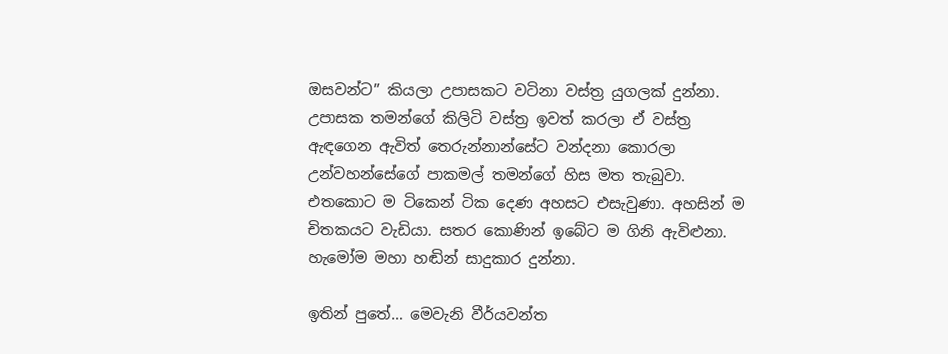ඔසවන්ට” කියලා උපාසකට වටිනා වස්ත්‍ර යුගලක් දුන්නා. උපාසක තමන්ගේ කිලිටි වස්ත්‍ර ඉවත් කරලා ඒ වස්ත්‍ර ඇඳගෙන ඇවිත් තෙරුන්නාන්සේට වන්දනා කොරලා උන්වහන්සේගේ පාකමල් තමන්ගේ හිස මත තැබුවා. එතකොට ම ටිකෙන් ටික දෙණ අහසට එසැවුණා. අහසින් ම චිතකයට වැඩියා. සතර කොණින් ඉබේට ම ගිනි ඇවිළුනා. හැමෝම මහා හඬින් සාදුකාර දුන්නා.

ඉතින් පුතේ… මෙවැනි වීර්යවන්ත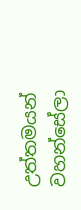උත්තමයන් වහන්සේලා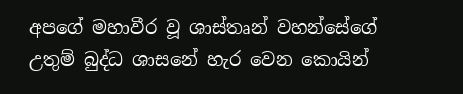අපගේ මහාවීර වූ ශාස්තෘන් වහන්සේගේ උතුම් බුද්ධ ශාසනේ හැර වෙන කොයින්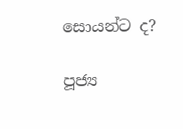සොයන්ට ද?

පූජ්‍ය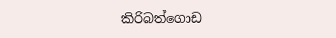කිරිබත්ගොඩ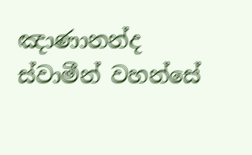ඤාණානන්ද ස්වාමීන් වහන්සේ